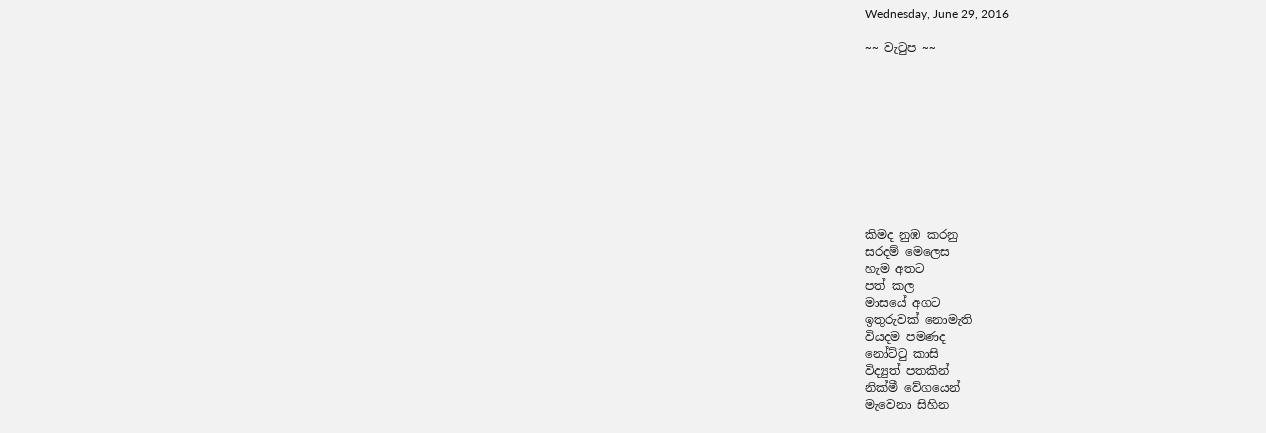Wednesday, June 29, 2016

~~ වැටුප ~~










කිමද නුඹ කරනු
සරදම් මෙලෙස
හැම අතට
පත් කල
මාසයේ අගට
ඉතුරුවක් නොමැති
වියදම පමණද
නෝට්ටු කාසි
විද්‍යුත් පතකින්
නික්මී වේගයෙන්
මැවෙනා සිහින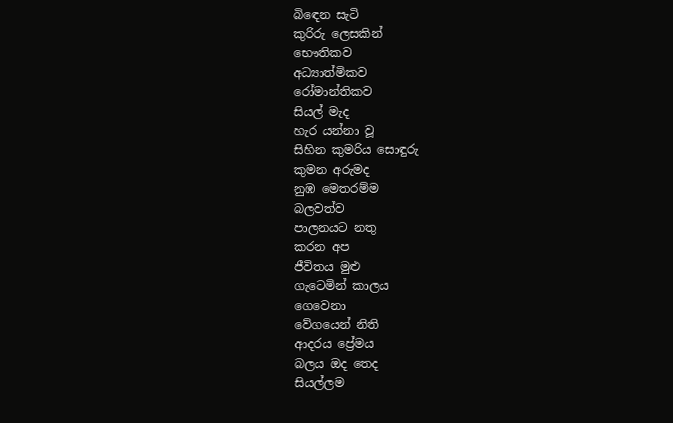බිඳෙන සැටි
කුරිරු ලෙසකින්
භෞතිකව
අධ්‍යාත්මිකව
රෝමාන්තිකව
සියල් මැද
හැර යන්නා වූ
සිහින කුමරිය සොඳුරු
කුමන අරුමද
නුඹ මෙතරම්ම
බලවත්ව
පාලනයට නතු
කරන අප
ජීවිතය මුළු
ගැටෙමින් කාලය
ගෙවෙනා
වේගයෙන් නිති
ආදරය ප්‍රේමය
බලය ඔද තෙද
සියල්ලම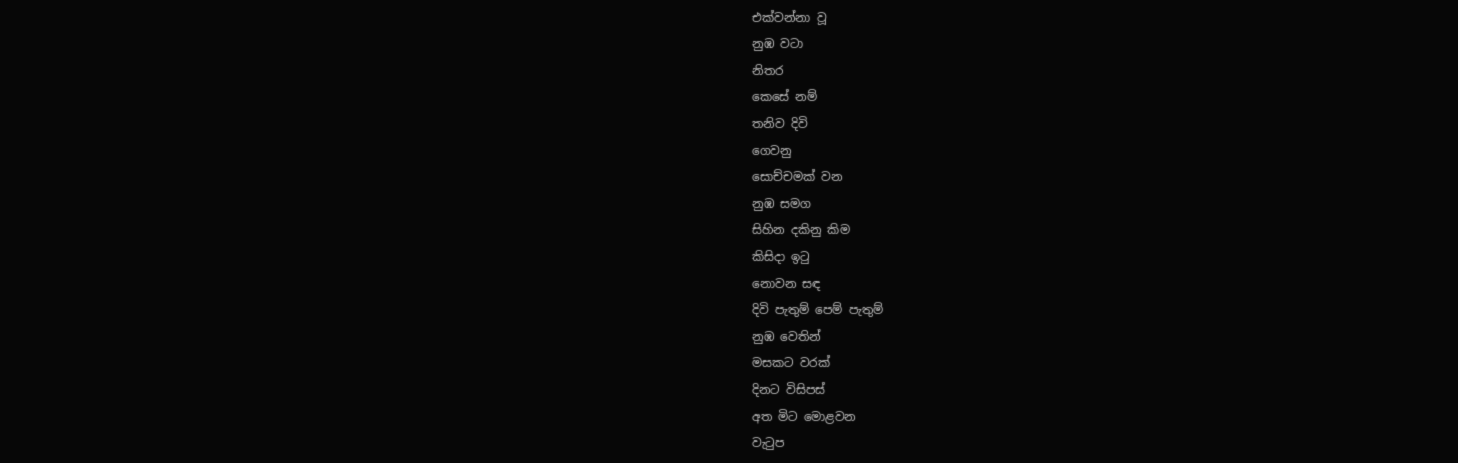එක්වන්නා වූ
නුඹ වටා
නිතර
කෙසේ නම්
තනිව දිවි
ගෙවනු
සොච්චමක් වන
නුඹ සමග
සිහින දකිනු කිම
කිසිදා ඉටු
නොවන සඳ
දිවි පැතුම් පෙම් පැතුම්
නුඹ වෙතින්
මසකට වරක්
දිනට විසිපස්
අත මිට මොළවන
වැටුප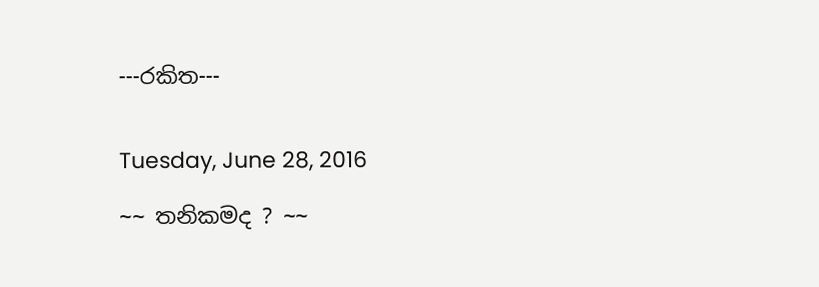---රකිත---


Tuesday, June 28, 2016

~~ තනිකමද ? ~~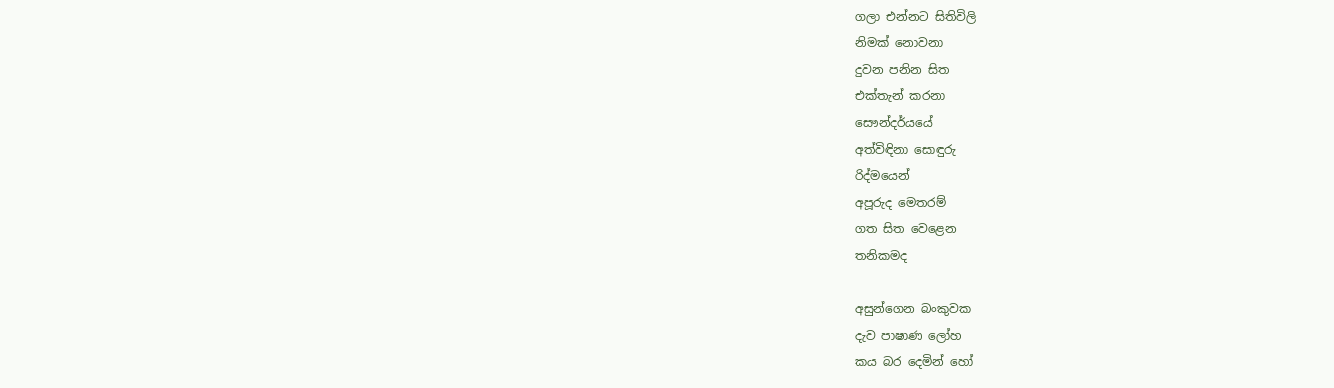ගලා එන්නට සිතිවිලි
නිමක් නොවනා
දුවන පනින සිත
එක්තැන් කරනා
සෞන්දර්යයේ
අත්විඳිනා සොඳුරු
රිද්මයෙන්
අපූරුද මෙතරම්
ගත සිත වෙළෙන
තනිකමද

අසුන්ගෙන බංකුවක
දැව පාෂාණ ලෝහ
කය බර දෙමින් හෝ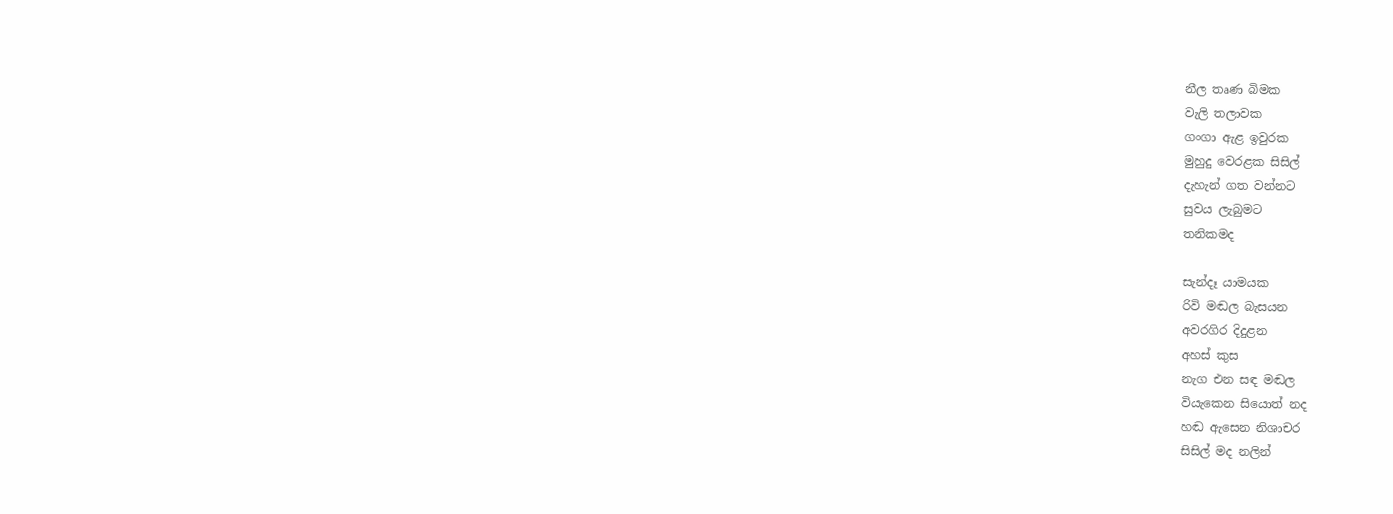නීල තෘණ බිමක
වැලි තලාවක
ගංගා ඇළ ඉවුරක
මුහුදු වෙරළක සිසිල්
දැහැන් ගත වන්නට
සුවය ලැබුමට
තනිකමද

සැන්දෑ යාමයක
රිවි මඬල බැසයන
අවරගිර දිදුළන
අහස් කුස
නැග එන සඳ මඬල
වියැකෙන සියොත් නද
හඬ ඇසෙන නිශාචර
සිසිල් මද නලින්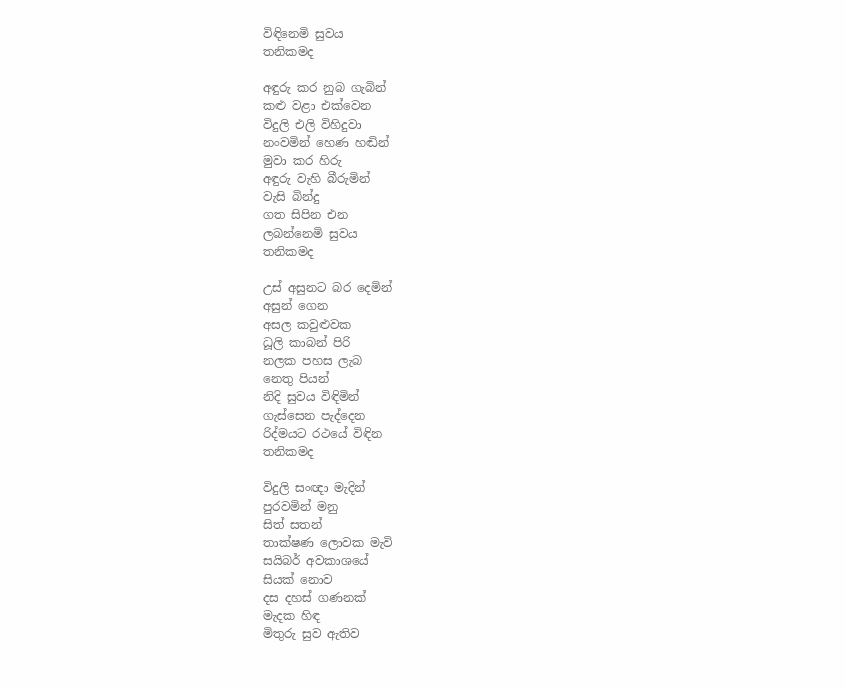විඳිනෙමි සුවය
තනිකමද

අඳුරු කර නුබ ගැබින්
කළු වළා එක්වෙන
විදුලි එලි විහිදුවා
නංවමින් හෙණ හඬින්
මුවා කර හිරු
අඳුරු වැහි බීරුමින්
වැසි බින්දු
ගත සිපින එන
ලබන්නෙමි සුවය
තනිකමද

උස් අසුනට බර දෙමින්
අසුන් ගෙන
අසල කවුළුවක
ධූලි කාබන් පිරි
නලක පහස ලැබ
නෙතු පියන්
නිදි සුවය විඳිමින්
ගැස්සෙන පැද්දෙන
රිද්මයට රථයේ විඳින
තනිකමද

විදුලි සංඥා මැදින්
පුරවමින් මනු
සිත් සතන්
තාක්ෂණ ලොවක මැවි
සයිබර් අවකාශයේ
සියක් නොව
දස දහස් ගණනක්
මැදක හිඳ
මිතුරු සුව ඇතිව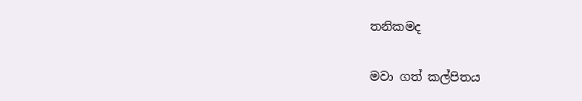තනිකමද

මවා ගත් කල්පිතය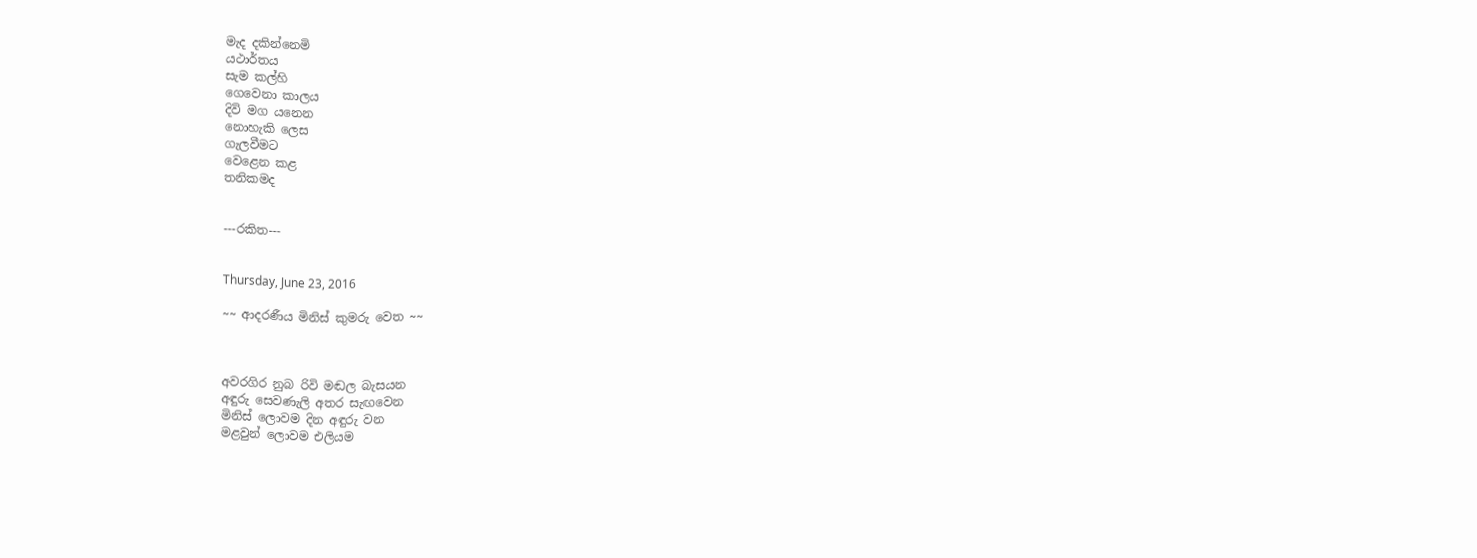මැද දකින්නෙමි
යථාර්තය
සැම කල්හි
ගෙවෙනා කාලය
දිවි මග යනෙන
නොහැකි ලෙස
ගැලවීමට
වෙළෙන කළ
තනිකමද


---රකිත---


Thursday, June 23, 2016

~~ ආදරණීය මිනිස් කුමරු වෙත ~~



අවරගිර නුබ රිවි මඬල බැසයන
අඳුරු සෙවණැලි අතර සැඟවෙන
මිනිස් ලොවම දින අඳුරු වන
මළවුන් ලොවම එලියම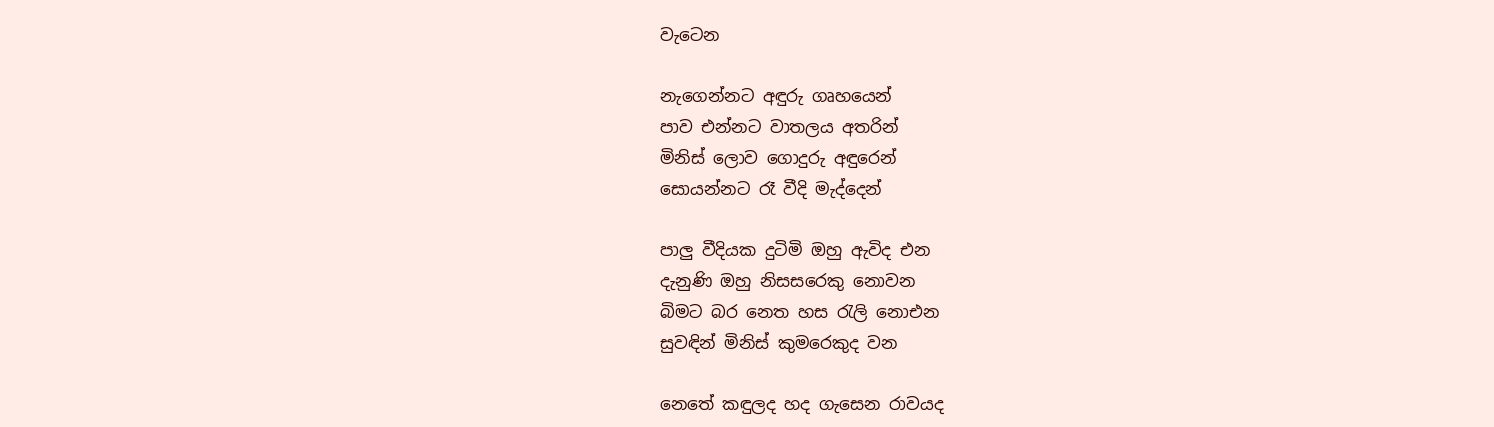වැටෙන

නැගෙන්නට අඳුරු ගෘහයෙන්
පාව එන්නට වාතලය අතරින්
මිනිස් ලොව ගොදුරු අඳුරෙන්
සොයන්නට රෑ වීදි මැද්දෙන්

පාලු වීදියක දුටිමි ඔහු ඇවිද එන
දැනුණි ඔහු නිසසරෙකු නොවන
බිමට බර නෙත හස රැලි නොඑන
සුවඳින් මිනිස් කුමරෙකුද වන

නෙතේ කඳුලද හද ගැසෙන රාවයද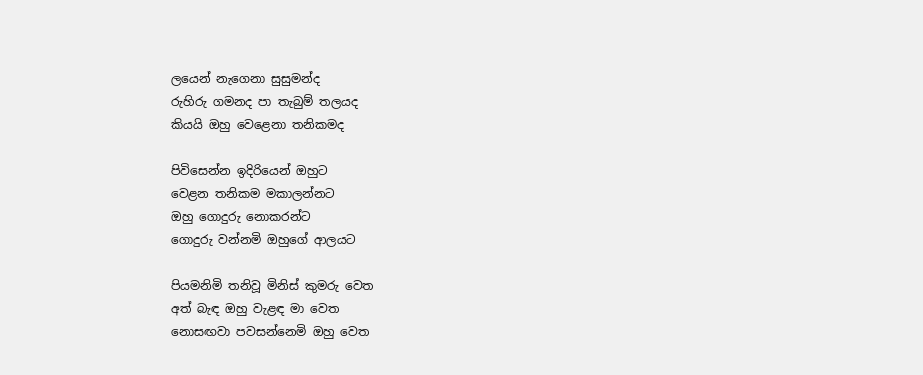ලයෙන් නැගෙනා සුසුමන්ද
රුහිරු ගමනද පා තැබුම් තලයද
කියයි ඔහු වෙළෙනා තනිකමද

පිවිසෙන්න ඉදිරියෙන් ඔහුට
වෙළන තනිකම මකාලන්නට
ඔහු ගොදුරු නොකරන්ට
ගොදුරු වන්නමි ඔහුගේ ආලයට

පියමනිමි තනිවූ මිනිස් කුමරු වෙත
අත් බැඳ ඔහු වැළඳ මා වෙත
නොසඟවා පවසන්නෙමි ඔහු වෙත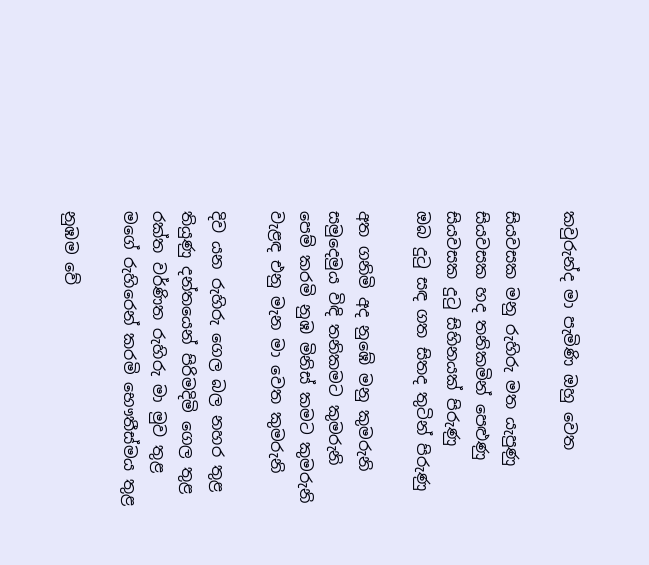කවුරුන්ද මා පැමිණි ඔහු වෙත

සියවසක මනු රුහිරු මත යැපුණු
සියවසක හද තනිකමින් පෙළුණු
සියවසක දුටු සිහිනයක් පිරුණු
ඔබ දුටු සඳ ගත සිතද තුටින් පිරුණු

අත ගනිමි අද නුඹේ මනු කුමරුනි
සමුදෙමුය විඳි තනිකමට කුමරුනි
පෙම් කරමි නුඹ මිනිස් කමට කුමරුනි
වැළඳ එනු මැන මා වෙත කුමරුනි

දිව යන රුහිරු ගෙල බල නහර තුළ
තියුණු දන්තයෙන් පිරිමදිමි ගෙල තුළ
රක්ත වර්ණිත රුහිරු මා මුව තුළ
මගේ රුහිරෙන් කරමි භෞතීස්මය තුළ

නුඹම වේ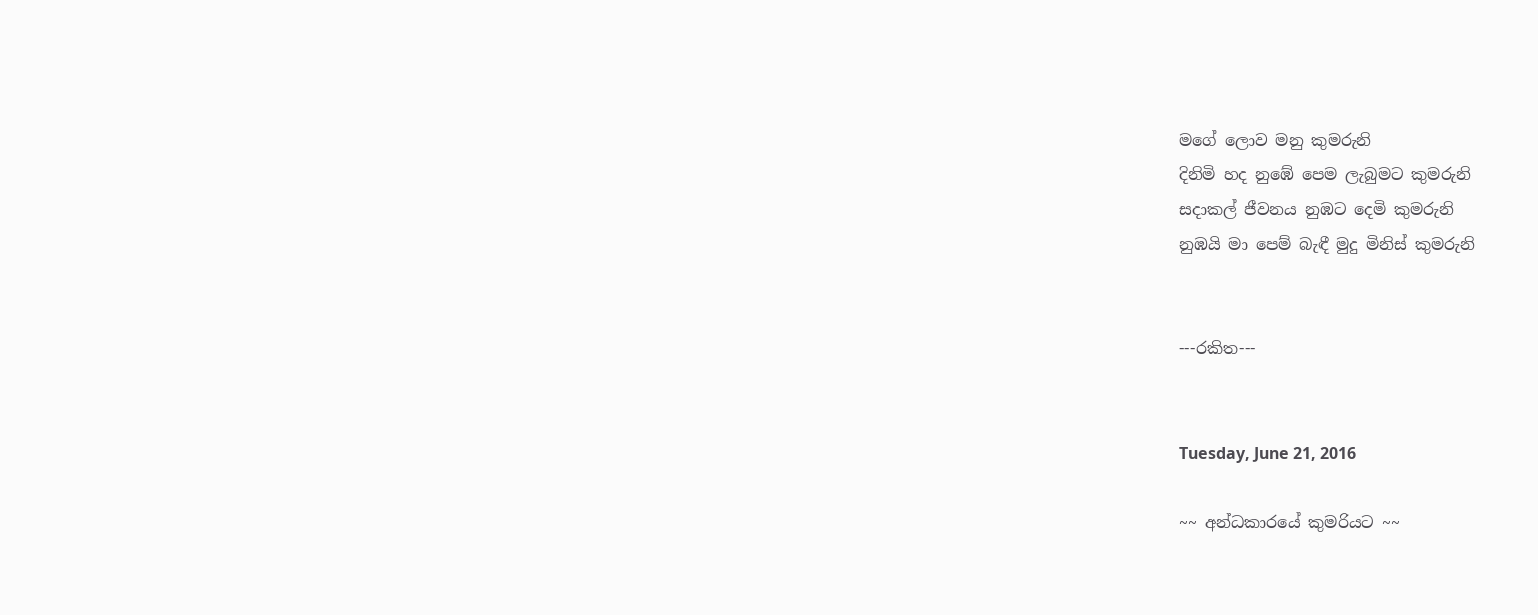මගේ ලොව මනු කුමරුනි
දිනිමි හද නුඹේ පෙම ලැබුමට කුමරුනි
සදාකල් ජීවනය නුඹට දෙමි කුමරුනි
නුඹයි මා පෙම් බැඳී මුදු මිනිස් කුමරුනි


---රකිත---


Tuesday, June 21, 2016

~~ අන්ධකාරයේ කුමරියට ~~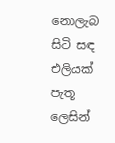නොලැබ සිටි සඳ
එලියක්
පැතූ ලෙසින්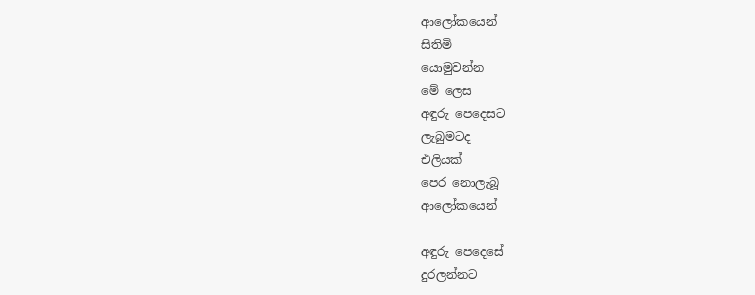ආලෝකයෙන්
සිතිමි
යොමුවන්න
මේ ලෙස
අඳුරු පෙදෙසට
ලැබුමටද
එලියක්
පෙර නොලැබූ
ආලෝකයෙන්

අඳුරු පෙදෙසේ
දුරලන්නට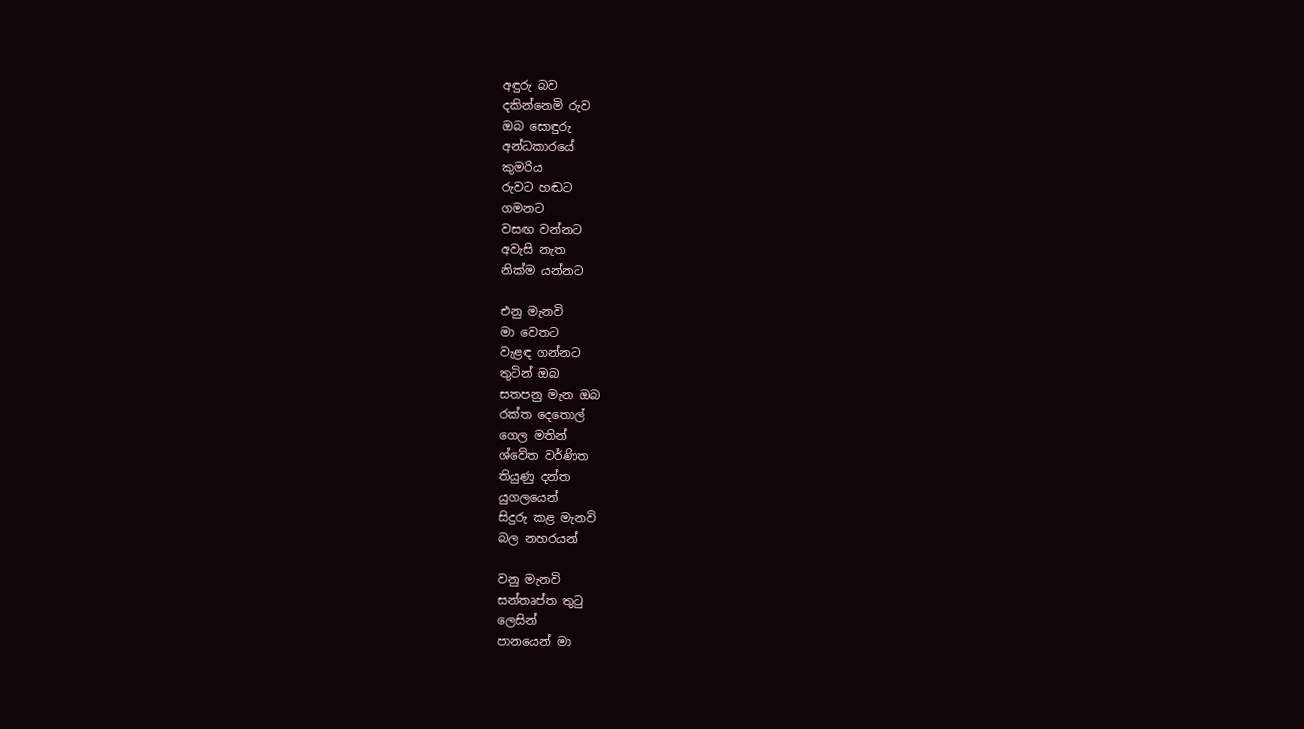අඳුරු බව
දකින්නෙමි රුව
ඔබ සොඳුරු
අන්ධකාරයේ
කුමරිය
රුවට හඬට
ගමනට
වසඟ වන්නට
අවැසි නැත
නික්ම යන්නට

එනු මැනවි
මා වෙතට
වැළඳ ගන්නට
තුටින් ඔබ
සතපනු මැන ඔබ
රක්ත දෙතොල්
ගෙල මතින්
ශ්වේත වර්ණිත
තියුණු දන්ත
යුගලයෙන්
සිදුරු කළ මැනවි
බල නහරයන්

වනු මැනවි
සන්තෘප්ත තුටු
ලෙසින්
පානයෙන් මා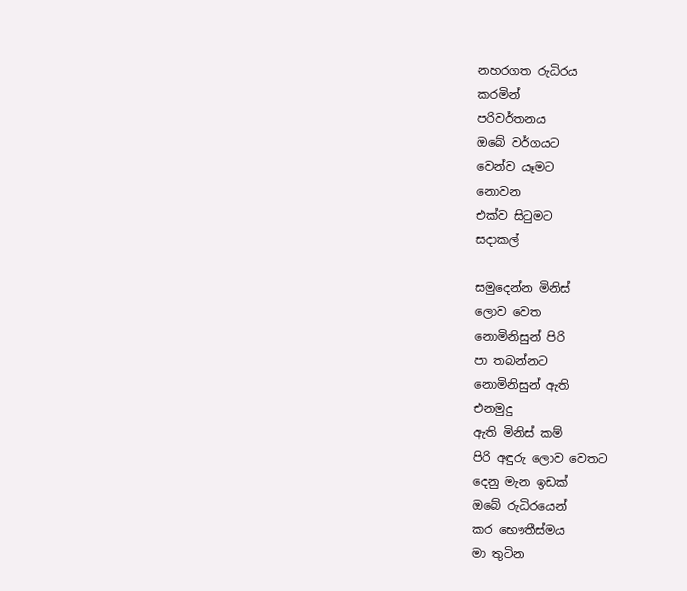නහරගත රුධිරය
කරමින්
පරිවර්තනය
ඔබේ වර්ගයට
වෙන්ව යෑමට
නොවන
එක්ව සිටුමට
සදාකල්

සමුදෙන්න මිනිස්
ලොව වෙත
නොමිනිසුන් පිරි
පා තබන්නට
නොමිනිසුන් ඇති
එනමුදු
ඇති මිනිස් කම්
පිරි අඳුරු ලොව වෙතට
දෙනු මැන ඉඩක්
ඔබේ රුධිරයෙන්
කර භෞතීස්මය
මා තුටින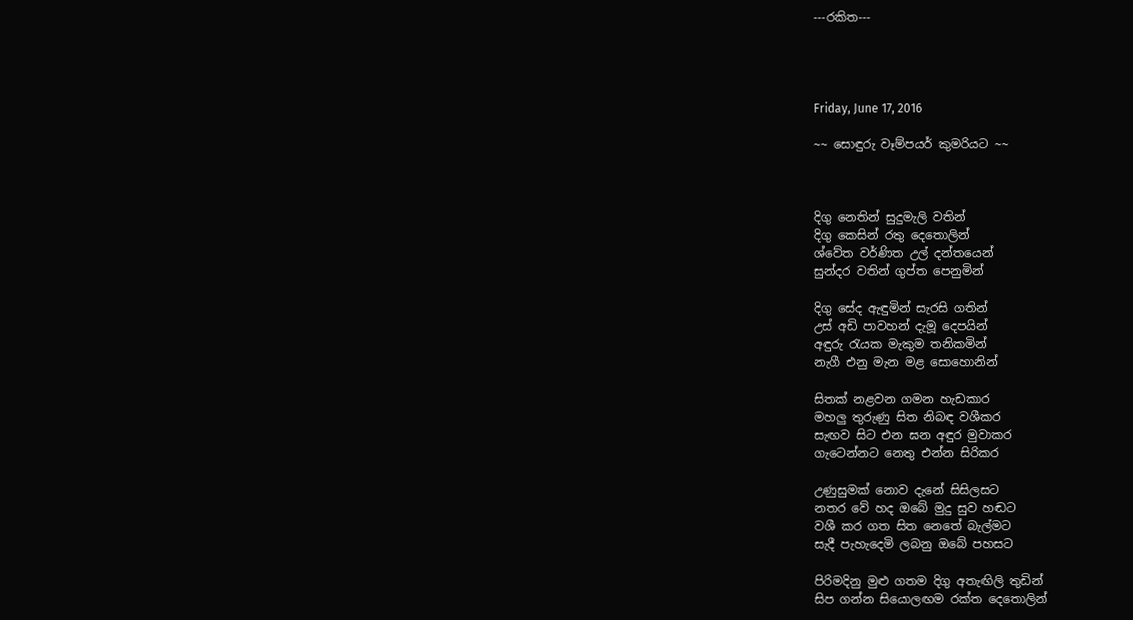---රකිත---




Friday, June 17, 2016

~~ සොඳුරු වෑම්පයර් කුමරියට ~~



දිගු නෙතින් සුදුමැලි වතින්
දිගු කෙසින් රතු දෙතොලින්
ශ්වේත වර්ණිත උල් දන්තයෙන්
සුන්දර වතින් ගුප්ත පෙනුමින්

දිගු සේද ඇඳුමින් සැරසි ගතින්
උස් අඩි පාවහන් දැමූ දෙපයින්
අඳුරු රැයක මැකුම තනිකමින්
නැගී එනු මැන මළ සොහොනින්

සිතක් නළවන ගමන හැඩකාර
මහලු තුරුණු සිත නිබඳ වශීකර
සැඟව සිට එන ඝන අඳුර මුවාකර
ගැටෙන්නට නෙතු එන්න සිරිකර

උණුසුමක් නොව දැනේ සිසිලසට
නතර වේ හද ඔබේ මුදු සුව හඬට
වශී කර ගත සිත නෙතේ බැල්මට
සැදී පැහැදෙමි ලබනු ඔබේ පහසට

පිරිමදිනු මුළු ගතම දිගු අතැඟිලි තුඩින්
සිප ගන්න සියොලඟම රක්ත දෙතොලින්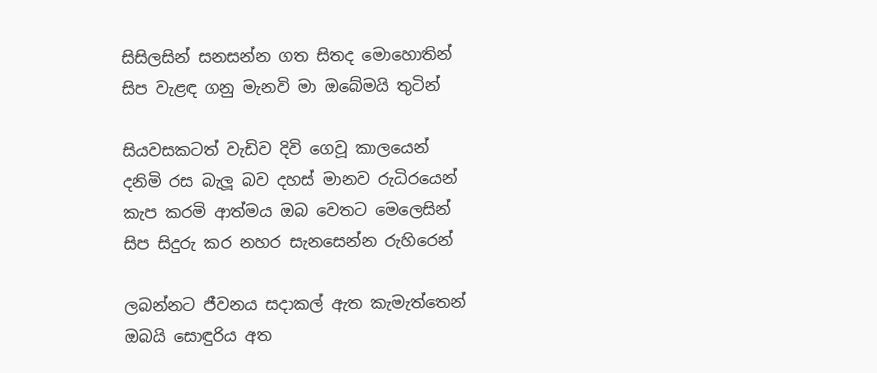සිසිලසින් සනසන්න ගත සිතද මොහොතින්
සිප වැළඳ ගනු මැනවි මා ඔබේමයි තුටින්

සියවසකටත් වැඩිව දිවි ගෙවූ කාලයෙන්
දනිමි රස බැලූ බව දහස් මානව රුධිරයෙන්
කැප කරමි ආත්මය ඔබ වෙතට මෙලෙසින්
සිප සිදුරු කර නහර සැනසෙන්න රුහිරෙන්

ලබන්නට ජීවනය සදාකල් ඇත කැමැත්තෙන්
ඔබයි සොඳුරිය අත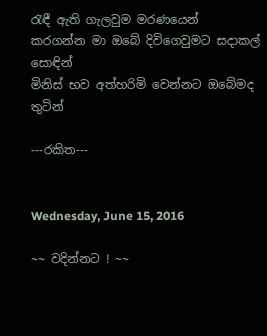රැඳී ඇති ගැලවුම මරණයෙන්
කරගන්න මා ඔබේ දිවිගෙවුමට සදාකල් සොඳින්
මිනිස් භව අත්හරිමි වෙන්නට ඔබේමද තුටින්

---රකිත---


Wednesday, June 15, 2016

~~ වදින්නට ! ~~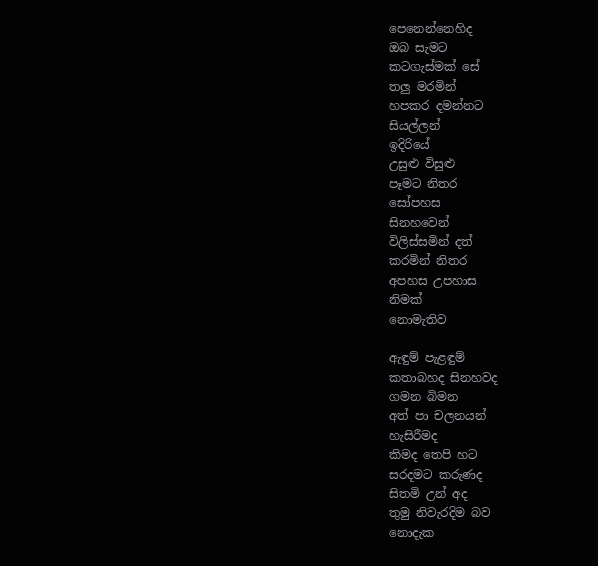පෙනෙන්නෙහිද
ඔබ සැමට
කටගැස්මක් සේ
තලු මරමින්
හපකර දමන්නට
සියල්ලන්
ඉදිරියේ
උසුළු විසුළු
පෑමට නිතර
සෝපහස
සිනහවෙන්
විලිස්සමින් දත්
කරමින් නිතර
අපහස උපහාස
නිමක්
නොමැතිව

ඇඳුම් පැළඳුම්
කතාබහද සිනහවද
ගමන බිමන
අත් පා චලනයන්
හැසිරීමද
කිමද තෙපි හට
සරදමට කරුණද
සිතමි උන් අද
තුමු නිවැරදිම බව
නොදැක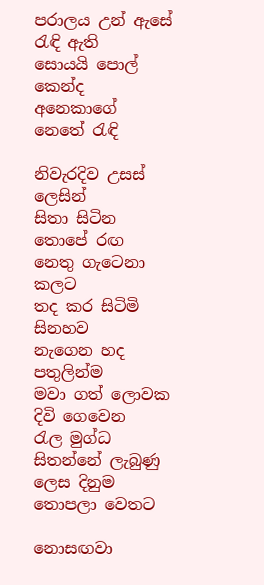පරාලය උන් ඇසේ
රැඳි ඇති
සොයයි පොල්
කෙන්ද
අනෙකාගේ
නෙතේ රැඳි

නිවැරදිව උසස්
ලෙසින්
සිතා සිටින
තොපේ රඟ
නෙතු ගැටෙනා
කලට
තද කර සිටිමි
සිනහව
නැගෙන හද
පතුලින්ම
මවා ගත් ලොවක
දිවි ගෙවෙන
රැල මුග්ධ
සිතන්නේ ලැබුණු
ලෙස දිනුම
තොපලා වෙතට

නොසඟවා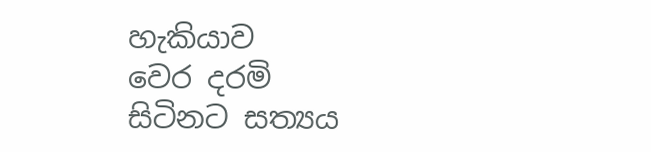හැකියාව
වෙර දරමි
සිටිනට සත්‍යය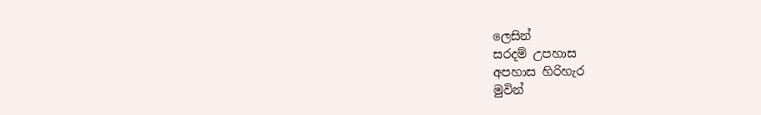ලෙසින්
සරදම් උපහාස
අපහාස හිරිහැර
මුවින්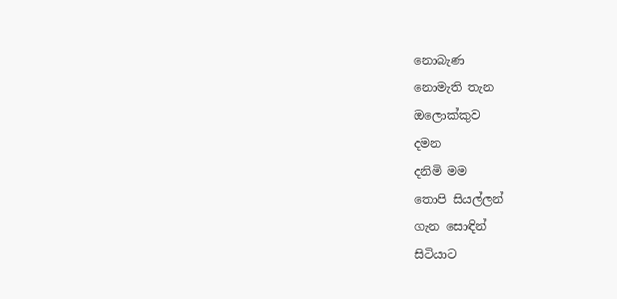නොබැණ
නොමැති තැන
ඔලොක්කුව
දමන
දනිමි මම
තොපි සියල්ලන්
ගැන සොඳින්
සිටියාට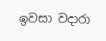ඉවසා වදාරා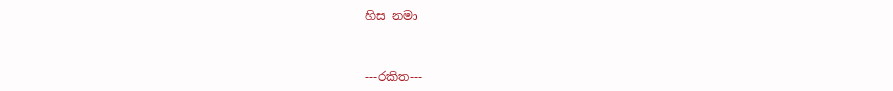හිස නමා


---රකිත---